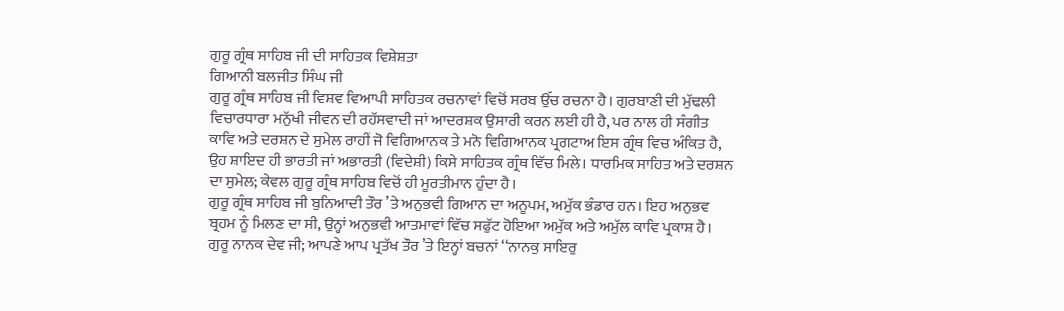ਗੁਰੂ ਗ੍ਰੰਥ ਸਾਹਿਬ ਜੀ ਦੀ ਸਾਹਿਤਕ ਵਿਸ਼ੇਸ਼ਤਾ
ਗਿਆਨੀ ਬਲਜੀਤ ਸਿੰਘ ਜੀ
ਗੁਰੂ ਗ੍ਰੰਥ ਸਾਹਿਬ ਜੀ ਵਿਸ਼ਵ ਵਿਆਪੀ ਸਾਹਿਤਕ ਰਚਨਾਵਾਂ ਵਿਚੋਂ ਸਰਬ ਉੱਚ ਰਚਨਾ ਹੈ। ਗੁਰਬਾਣੀ ਦੀ ਮੁੱਢਲੀ ਵਿਚਾਰਧਾਰਾ ਮਨੁੱਖੀ ਜੀਵਨ ਦੀ ਰਹੱਸਵਾਦੀ ਜਾਂ ਆਦਰਸ਼ਕ ਉਸਾਰੀ ਕਰਨ ਲਈ ਹੀ ਹੈ, ਪਰ ਨਾਲ ਹੀ ਸੰਗੀਤ ਕਾਵਿ ਅਤੇ ਦਰਸ਼ਨ ਦੇ ਸੁਮੇਲ ਰਾਹੀਂ ਜੋ ਵਿਗਿਆਨਕ ਤੇ ਮਨੋ ਵਿਗਿਆਨਕ ਪ੍ਰਗਟਾਅ ਇਸ ਗ੍ਰੰਥ ਵਿਚ ਅੰਕਿਤ ਹੈ, ਉਹ ਸ਼ਾਇਦ ਹੀ ਭਾਰਤੀ ਜਾਂ ਅਭਾਰਤੀ (ਵਿਦੇਸ਼ੀ) ਕਿਸੇ ਸਾਹਿਤਕ ਗ੍ਰੰਥ ਵਿੱਚ ਮਿਲੇ। ਧਾਰਮਿਕ ਸਾਹਿਤ ਅਤੇ ਦਰਸ਼ਨ ਦਾ ਸੁਮੇਲ; ਕੇਵਲ ਗੁਰੂ ਗ੍ਰੰਥ ਸਾਹਿਬ ਵਿਚੋਂ ਹੀ ਮੂਰਤੀਮਾਨ ਹੁੰਦਾ ਹੈ।
ਗੁਰੂ ਗ੍ਰੰਥ ਸਾਹਿਬ ਜੀ ਬੁਨਿਆਦੀ ਤੌਰ ’ਤੇ ਅਨੁਭਵੀ ਗਿਆਨ ਦਾ ਅਨੂਪਮ, ਅਮੁੱਕ ਭੰਡਾਰ ਹਨ। ਇਹ ਅਨੁਭਵ ਬ੍ਰਹਮ ਨੂੰ ਮਿਲਣ ਦਾ ਸੀ, ਉਨ੍ਹਾਂ ਅਨੁਭਵੀ ਆਤਮਾਵਾਂ ਵਿੱਚ ਸਫੁੱਟ ਹੋਇਆ ਅਮੁੱਕ ਅਤੇ ਅਮੁੱਲ ਕਾਵਿ ਪ੍ਰਕਾਸ਼ ਹੈ। ਗੁਰੂ ਨਾਨਕ ਦੇਵ ਜੀ; ਆਪਣੇ ਆਪ ਪ੍ਰਤੱਖ ਤੌਰ ’ਤੇ ਇਨ੍ਹਾਂ ਬਚਨਾਂ ‘‘ਨਾਨਕੁ ਸਾਇਰੁ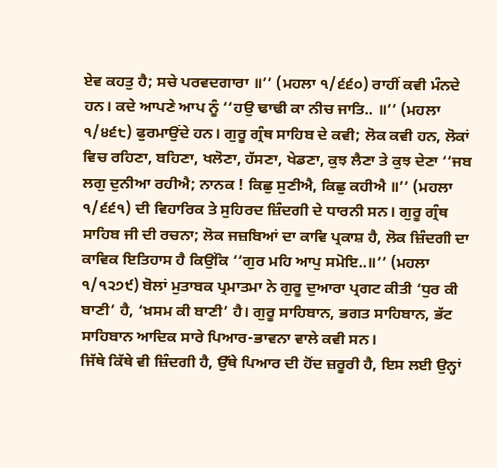ਏਵ ਕਹਤੁ ਹੈ; ਸਚੇ ਪਰਵਦਗਾਰਾ ॥’’ (ਮਹਲਾ ੧/੬੬੦) ਰਾਹੀਂ ਕਵੀ ਮੰਨਦੇ ਹਨ। ਕਦੇ ਆਪਣੇ ਆਪ ਨੂੰ ‘‘ਹਉ ਢਾਢੀ ਕਾ ਨੀਚ ਜਾਤਿ.. ॥’’ (ਮਹਲਾ ੧/੪੬੮) ਫੁਰਮਾਉਂਦੇ ਹਨ। ਗੁਰੂ ਗ੍ਰੰਥ ਸਾਹਿਬ ਦੇ ਕਵੀ; ਲੋਕ ਕਵੀ ਹਨ, ਲੋਕਾਂ ਵਿਚ ਰਹਿਣਾ, ਬਹਿਣਾ, ਖਲੋਣਾ, ਹੱਸਣਾ, ਖੇਡਣਾ, ਕੁਝ ਲੈਣਾ ਤੇ ਕੁਝ ਦੇਣਾ ‘‘ਜਬ ਲਗੁ ਦੁਨੀਆ ਰਹੀਐ; ਨਾਨਕ ! ਕਿਛੁ ਸੁਣੀਐ, ਕਿਛੁ ਕਹੀਐ ॥’’ (ਮਹਲਾ ੧/੬੬੧) ਦੀ ਵਿਹਾਰਿਕ ਤੇ ਸੁਹਿਰਦ ਜ਼ਿੰਦਗੀ ਦੇ ਧਾਰਨੀ ਸਨ। ਗੁਰੂ ਗ੍ਰੰਥ ਸਾਹਿਬ ਜੀ ਦੀ ਰਚਨਾ; ਲੋਕ ਜਜ਼ਬਿਆਂ ਦਾ ਕਾਵਿ ਪ੍ਰਕਾਸ਼ ਹੈ, ਲੋਕ ਜ਼ਿੰਦਗੀ ਦਾ ਕਾਵਿਕ ਇਤਿਹਾਸ ਹੈ ਕਿਉਂਕਿ ‘‘ਗੁਰ ਮਹਿ ਆਪੁ ਸਮੋਇ..॥’’ (ਮਹਲਾ ੧/੧੨੭੯) ਬੋਲਾਂ ਮੁਤਾਬਕ ਪ੍ਰਮਾਤਮਾ ਨੇ ਗੁਰੂ ਦੁਆਰਾ ਪ੍ਰਗਟ ਕੀਤੀ ‘ਧੁਰ ਕੀ ਬਾਣੀ’ ਹੈ, ‘ਖ਼ਸਮ ਕੀ ਬਾਣੀ’ ਹੈ। ਗੁਰੂ ਸਾਹਿਬਾਨ, ਭਗਤ ਸਾਹਿਬਾਨ, ਭੱਟ ਸਾਹਿਬਾਨ ਆਦਿਕ ਸਾਰੇ ਪਿਆਰ-ਭਾਵਨਾ ਵਾਲੇ ਕਵੀ ਸਨ।
ਜਿੱਥੇ ਕਿੱਥੇ ਵੀ ਜ਼ਿੰਦਗੀ ਹੈ, ਉੱਥੇ ਪਿਆਰ ਦੀ ਹੋਂਦ ਜ਼ਰੂਰੀ ਹੈ, ਇਸ ਲਈ ਉਨ੍ਹਾਂ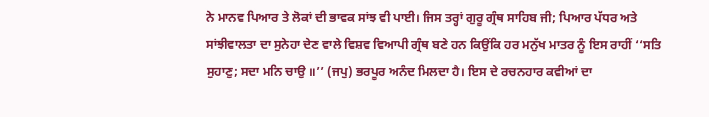ਨੇ ਮਾਨਵ ਪਿਆਰ ਤੇ ਲੋਕਾਂ ਦੀ ਭਾਵਕ ਸਾਂਝ ਵੀ ਪਾਈ। ਜਿਸ ਤਰ੍ਹਾਂ ਗੁਰੂ ਗ੍ਰੰਥ ਸਾਹਿਬ ਜੀ; ਪਿਆਰ ਪੱਧਰ ਅਤੇ ਸਾਂਝੀਵਾਲਤਾ ਦਾ ਸੁਨੇਹਾ ਦੇਣ ਵਾਲੇ ਵਿਸ਼ਵ ਵਿਆਪੀ ਗ੍ਰੰਥ ਬਣੇ ਹਨ ਕਿਉਂਕਿ ਹਰ ਮਨੁੱਖ ਮਾਤਰ ਨੂੰ ਇਸ ਰਾਹੀਂ ‘‘ਸਤਿ ਸੁਹਾਣੁ; ਸਦਾ ਮਨਿ ਚਾਉ ॥’’ (ਜਪੁ) ਭਰਪੂਰ ਅਨੰਦ ਮਿਲਦਾ ਹੈ। ਇਸ ਦੇ ਰਚਨਹਾਰ ਕਵੀਆਂ ਦਾ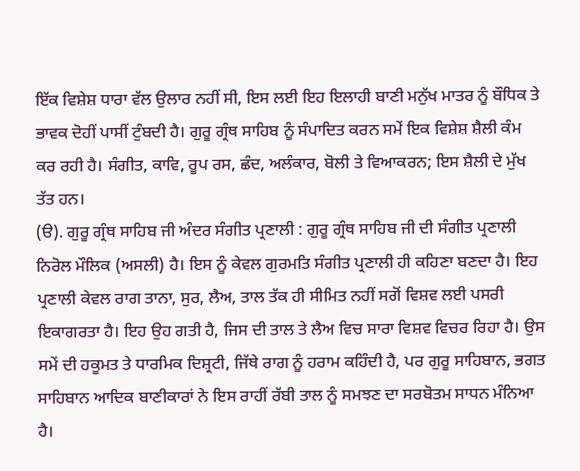ਇੱਕ ਵਿਸ਼ੇਸ਼ ਧਾਰਾ ਵੱਲ ਉਲਾਰ ਨਹੀਂ ਸੀ, ਇਸ ਲਈ ਇਹ ਇਲਾਹੀ ਬਾਣੀ ਮਨੁੱਖ ਮਾਤਰ ਨੂੰ ਬੌਧਿਕ ਤੇ ਭਾਵਕ ਦੋਹੀਂ ਪਾਸੀਂ ਟੁੰਬਦੀ ਹੈ। ਗੁਰੂ ਗ੍ਰੰਥ ਸਾਹਿਬ ਨੂੰ ਸੰਪਾਦਿਤ ਕਰਨ ਸਮੇਂ ਇਕ ਵਿਸ਼ੇਸ਼ ਸ਼ੈਲੀ ਕੰਮ ਕਰ ਰਹੀ ਹੈ। ਸੰਗੀਤ, ਕਾਵਿ, ਰੂਪ ਰਸ, ਛੰਦ, ਅਲੰਕਾਰ, ਬੋਲੀ ਤੇ ਵਿਆਕਰਨ; ਇਸ ਸ਼ੈਲੀ ਦੇ ਮੁੱਖ ਤੱਤ ਹਨ।
(ੳ). ਗੁਰੂ ਗ੍ਰੰਥ ਸਾਹਿਬ ਜੀ ਅੰਦਰ ਸੰਗੀਤ ਪ੍ਰਣਾਲੀ : ਗੁਰੂ ਗ੍ਰੰਥ ਸਾਹਿਬ ਜੀ ਦੀ ਸੰਗੀਤ ਪ੍ਰਣਾਲੀ ਨਿਰੋਲ ਮੌਲਿਕ (ਅਸਲੀ) ਹੈ। ਇਸ ਨੂੰ ਕੇਵਲ ਗੁਰਮਤਿ ਸੰਗੀਤ ਪ੍ਰਣਾਲੀ ਹੀ ਕਹਿਣਾ ਬਣਦਾ ਹੈ। ਇਹ ਪ੍ਰਣਾਲੀ ਕੇਵਲ ਰਾਗ ਤਾਨਾ, ਸੁਰ, ਲੈਅ, ਤਾਲ ਤੱਕ ਹੀ ਸੀਮਿਤ ਨਹੀਂ ਸਗੋਂ ਵਿਸ਼ਵ ਲਈ ਪਸਰੀ ਇਕਾਗਰਤਾ ਹੈ। ਇਹ ਉਹ ਗਤੀ ਹੈ, ਜਿਸ ਦੀ ਤਾਲ ਤੇ ਲੈਅ ਵਿਚ ਸਾਰਾ ਵਿਸ਼ਵ ਵਿਚਰ ਰਿਹਾ ਹੈ। ਉਸ ਸਮੇਂ ਦੀ ਹਕੂਮਤ ਤੇ ਧਾਰਮਿਕ ਦਿਸ਼੍ਰਟੀ, ਜਿੱਥੇ ਰਾਗ ਨੂੰ ਹਰਾਮ ਕਹਿੰਦੀ ਹੈ, ਪਰ ਗੁਰੂ ਸਾਹਿਬਾਨ, ਭਗਤ ਸਾਹਿਬਾਨ ਆਦਿਕ ਬਾਣੀਕਾਰਾਂ ਨੇ ਇਸ ਰਾਹੀਂ ਰੱਬੀ ਤਾਲ ਨੂੰ ਸਮਝਣ ਦਾ ਸਰਬੋਤਮ ਸਾਧਨ ਮੰਨਿਆ ਹੈ।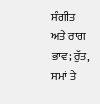ਸੰਗੀਤ ਅਤੇ ਰਾਗ ਭਾਵ; ਰੁੱਤ, ਸਮਾਂ ਤੇ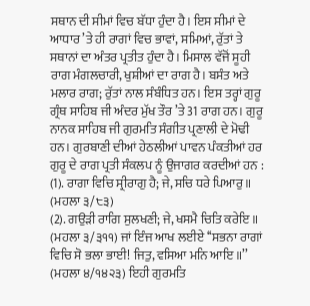ਸਥਾਨ ਦੀ ਸੀਮਾਂ ਵਿਚ ਬੱਧਾ ਹੁੰਦਾ ਹੈ। ਇਸ ਸੀਮਾਂ ਦੇ ਆਧਾਰ ’ਤੇ ਹੀ ਰਾਗਾਂ ਵਿਚ ਭਾਵਾਂ, ਸਮਿਆਂ, ਰੁੱਤਾਂ ਤੇ ਸਥਾਨਾਂ ਦਾ ਅੰਤਰ ਪ੍ਰਤੀਤ ਹੁੰਦਾ ਹੈ। ਮਿਸਾਲ ਵੱਜੋਂ ਸੂਹੀ ਰਾਗ ਮੰਗਲਚਾਰੀ, ਖੁਸ਼ੀਆਂ ਦਾ ਰਾਗ ਹੈ। ਬਸੰਤ ਅਤੇ ਮਲਾਰ ਰਾਗ; ਰੁੱਤਾਂ ਨਾਲ ਸੰਬੰਧਿਤ ਹਨ। ਇਸ ਤਰ੍ਹਾਂ ਗੁਰੂ ਗ੍ਰੰਥ ਸਾਹਿਬ ਜੀ ਅੰਦਰ ਮੁੱਖ ਤੌਰ ’ਤੇ 31 ਰਾਗ ਹਨ। ਗੁਰੂ ਨਾਨਕ ਸਾਹਿਬ ਜੀ ਗੁਰਮਤਿ ਸੰਗੀਤ ਪ੍ਰਣਾਲੀ ਦੇ ਮੋਢੀ ਹਨ। ਗੁਰਬਾਣੀ ਦੀਆਂ ਹੇਠਲੀਆਂ ਪਾਵਨ ਪੰਕਤੀਆਂ ਹਰ ਗੁਰੂ ਦੇ ਰਾਗ ਪ੍ਰਤੀ ਸੰਕਲਪ ਨੂੰ ਉਜਾਗਰ ਕਰਦੀਆਂ ਹਨ :
(1). ਰਾਗਾ ਵਿਚਿ ਸ੍ਰੀਰਾਗੁ ਹੈ; ਜੇ, ਸਚਿ ਧਰੇ ਪਿਆਰੁ ॥ (ਮਹਲਾ ੩/੮੩)
(2). ਗਉੜੀ ਰਾਗਿ ਸੁਲਖਣੀ; ਜੇ, ਖਸਮੈ ਚਿਤਿ ਕਰੇਇ ॥ (ਮਹਲਾ ੩/੩੧੧) ਜਾਂ ਇੰਜ ਆਖ ਲਈਏ ‘‘ਸਭਨਾ ਰਾਗਾਂ ਵਿਚਿ ਸੋ ਭਲਾ ਭਾਈ! ਜਿਤੁ, ਵਸਿਆ ਮਨਿ ਆਇ ॥’’ (ਮਹਲਾ ੪/੧੪੨੩) ਇਹੀ ਗੁਰਮਤਿ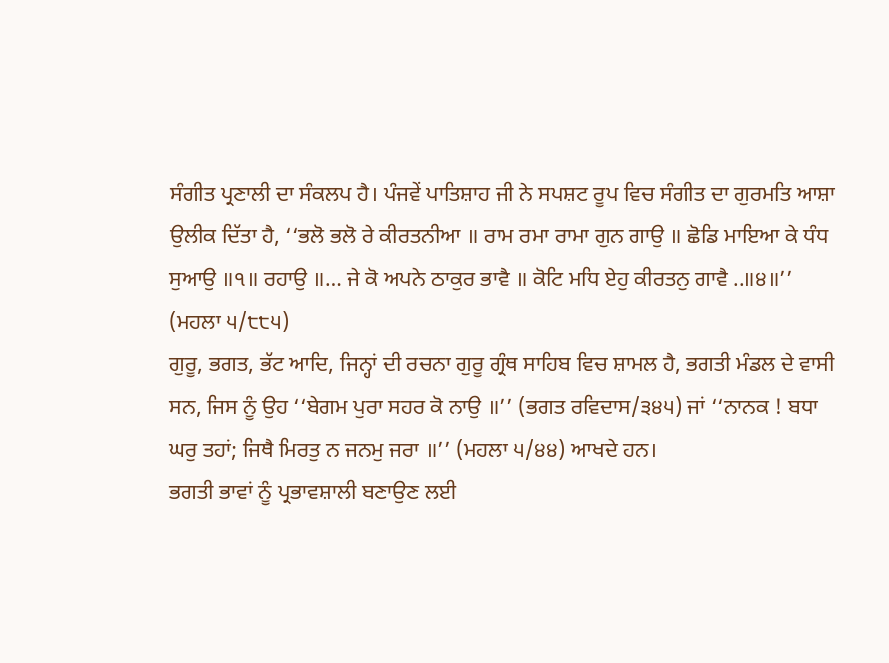ਸੰਗੀਤ ਪ੍ਰਣਾਲੀ ਦਾ ਸੰਕਲਪ ਹੈ। ਪੰਜਵੇਂ ਪਾਤਿਸ਼ਾਹ ਜੀ ਨੇ ਸਪਸ਼ਟ ਰੂਪ ਵਿਚ ਸੰਗੀਤ ਦਾ ਗੁਰਮਤਿ ਆਸ਼ਾ ਉਲੀਕ ਦਿੱਤਾ ਹੈ, ‘‘ਭਲੋ ਭਲੋ ਰੇ ਕੀਰਤਨੀਆ ॥ ਰਾਮ ਰਮਾ ਰਾਮਾ ਗੁਨ ਗਾਉ ॥ ਛੋਡਿ ਮਾਇਆ ਕੇ ਧੰਧ ਸੁਆਉ ॥੧॥ ਰਹਾਉ ॥… ਜੇ ਕੋ ਅਪਨੇ ਠਾਕੁਰ ਭਾਵੈ ॥ ਕੋਟਿ ਮਧਿ ਏਹੁ ਕੀਰਤਨੁ ਗਾਵੈ ..॥੪॥’’ (ਮਹਲਾ ੫/੮੮੫)
ਗੁਰੂ, ਭਗਤ, ਭੱਟ ਆਦਿ, ਜਿਨ੍ਹਾਂ ਦੀ ਰਚਨਾ ਗੁਰੂ ਗ੍ਰੰਥ ਸਾਹਿਬ ਵਿਚ ਸ਼ਾਮਲ ਹੈ, ਭਗਤੀ ਮੰਡਲ ਦੇ ਵਾਸੀ ਸਨ, ਜਿਸ ਨੂੰ ਉਹ ‘‘ਬੇਗਮ ਪੁਰਾ ਸਹਰ ਕੋ ਨਾਉ ॥’’ (ਭਗਤ ਰਵਿਦਾਸ/੩੪੫) ਜਾਂ ‘‘ਨਾਨਕ ! ਬਧਾ ਘਰੁ ਤਹਾਂ; ਜਿਥੈ ਮਿਰਤੁ ਨ ਜਨਮੁ ਜਰਾ ॥’’ (ਮਹਲਾ ੫/੪੪) ਆਖਦੇ ਹਨ।
ਭਗਤੀ ਭਾਵਾਂ ਨੂੰ ਪ੍ਰਭਾਵਸ਼ਾਲੀ ਬਣਾਉਣ ਲਈ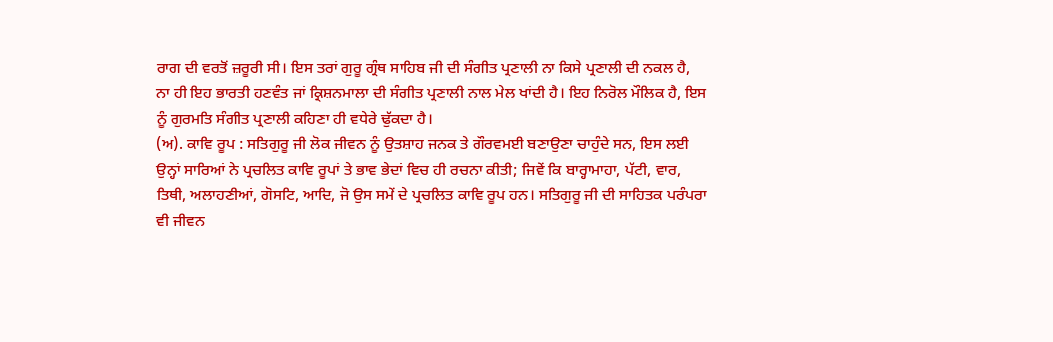ਰਾਗ ਦੀ ਵਰਤੋਂ ਜ਼ਰੂਰੀ ਸੀ। ਇਸ ਤਰਾਂ ਗੁਰੂ ਗ੍ਰੰਥ ਸਾਹਿਬ ਜੀ ਦੀ ਸੰਗੀਤ ਪ੍ਰਣਾਲੀ ਨਾ ਕਿਸੇ ਪ੍ਰਣਾਲੀ ਦੀ ਨਕਲ ਹੈ, ਨਾ ਹੀ ਇਹ ਭਾਰਤੀ ਹਣਵੰਤ ਜਾਂ ਕ੍ਰਿਸ਼ਨਮਾਲਾ ਦੀ ਸੰਗੀਤ ਪ੍ਰਣਾਲੀ ਨਾਲ ਮੇਲ ਖਾਂਦੀ ਹੈ। ਇਹ ਨਿਰੋਲ ਮੌਲਿਕ ਹੈ, ਇਸ ਨੂੰ ਗੁਰਮਤਿ ਸੰਗੀਤ ਪ੍ਰਣਾਲੀ ਕਹਿਣਾ ਹੀ ਵਧੇਰੇ ਢੁੱਕਦਾ ਹੈ।
(ਅ). ਕਾਵਿ ਰੂਪ : ਸਤਿਗੁਰੂ ਜੀ ਲੋਕ ਜੀਵਨ ਨੂੰ ਉਤਸ਼ਾਹ ਜਨਕ ਤੇ ਗੌਰਵਮਈ ਬਣਾਉਣਾ ਚਾਹੁੰਦੇ ਸਨ, ਇਸ ਲਈ ਉਨ੍ਹਾਂ ਸਾਰਿਆਂ ਨੇ ਪ੍ਰਚਲਿਤ ਕਾਵਿ ਰੂਪਾਂ ਤੇ ਭਾਵ ਭੇਦਾਂ ਵਿਚ ਹੀ ਰਚਨਾ ਕੀਤੀ; ਜਿਵੇਂ ਕਿ ਬਾਰ੍ਹਾਮਾਹਾ, ਪੱਟੀ, ਵਾਰ, ਤਿਥੀ, ਅਲਾਹਣੀਆਂ, ਗੋਸਟਿ, ਆਦਿ, ਜੋ ਉਸ ਸਮੇਂ ਦੇ ਪ੍ਰਚਲਿਤ ਕਾਵਿ ਰੂਪ ਹਨ। ਸਤਿਗੁਰੂ ਜੀ ਦੀ ਸਾਹਿਤਕ ਪਰੰਪਰਾ ਵੀ ਜੀਵਨ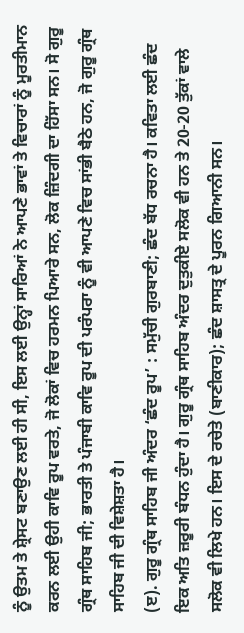ਨੂੰ ਉਤਮ ਤੇ ਸ਼੍ਰੇਸਟ ਬਣਾਉਣ ਲਈ ਹੀ ਸੀ, ਇਸ ਲਈ ਉਨ੍ਹਾਂ ਸਾਰਿਆਂ ਨੇ ਆਪਣੇ ਭਾਵਾਂ ਤੇ ਵਿਚਾਰਾਂ ਨੂੰ ਮੂਰਤੀਮਾਨ ਕਰਨ ਲਈ ਉਹੀ ਕਾਵਿ ਰੂਪ ਵਰਤੇ, ਜੋ ਲੋਕਾਂ ਵਿਚ ਹਰਮਨ ਪਿਆਰੇ ਸਨ, ਲੋਕ ਜ਼ਿੰਦਗੀ ਦਾ ਹਿੱਸਾ ਸਨ। ਸੋ ਗੁਰੂ ਗ੍ਰੰਥ ਸਾਹਿਬ ਜੀ; ਭਾਰਤੀ ਤੇ ਪੰਜਾਬੀ ਕਾਵਿ ਰੂਪ ਦੀ ਪਰੰਪਰਾ ਨੂੰ ਵੀ ਆਪਣੇ ਵਿਚ ਸਾਂਭੀ ਬੈਠੇ ਹਨ, ਜੋ ਗੁਰੂ ਗ੍ਰੰਥ ਸਾਹਿਬ ਜੀ ਦੀ ਵਿਸ਼ੇਸ਼ਤਾ ਹੈ।
(ੲ). ਗੁਰੂ ਗ੍ਰੰਥ ਸਾਹਿਬ ਜੀ ਅੰਦਰ ‘ਛੰਦ ਰੂਪ’ : ਸਮੁੱਚੀ ਗੁਰਬਾਣੀ; ਛੰਦ ਬੱਧ ਰਚਨਾ ਹੈ। ਕਵਿਤਾ ਲਈ ਛੰਦ ਇਕ ਅਤਿ ਜ਼ਰੂਰੀ ਬੰਧਨ ਹੁੰਦਾ ਹੈ। ਗੁਰੂ ਗ੍ਰੰਥ ਸਾਹਿਬ ਅੰਦਰ ਦੁਤੁਕੀਏ ਸਲੋਕ ਵੀ ਹਨ ਤੇ 20-20 ਤੁੱਕਾਂ ਵਾਲੇ ਸਲੋਕ ਵੀ ਲਿਖੇ ਹਨ। ਇਸ ਦੇ ਰਚੇਤੇ (ਬਾਣੀਕਾਰ); ਛੰਦ ਸ਼ਾਸਤ੍ਰ ਦੇ ਪੂਰਨ ਗਿਆਨੀ ਸਨ।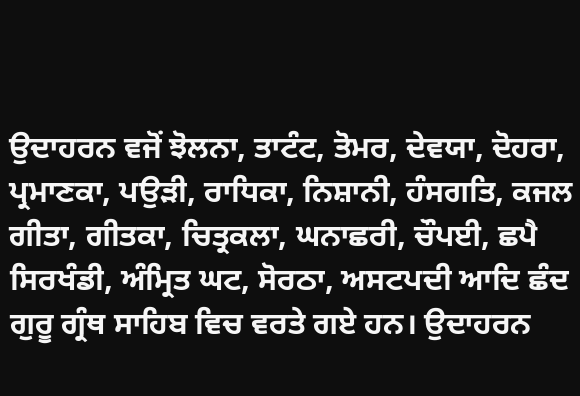ਉਦਾਹਰਨ ਵਜੋਂ ਝੋਲਨਾ, ਤਾਟੰਟ, ਤੋਮਰ, ਦੇਵਯਾ, ਦੋਹਰਾ, ਪ੍ਰਮਾਣਕਾ, ਪਉੜੀ, ਰਾਧਿਕਾ, ਨਿਸ਼ਾਨੀ, ਹੰਸਗਤਿ, ਕਜਲ ਗੀਤਾ, ਗੀਤਕਾ, ਚਿਤ੍ਰਕਲਾ, ਘਨਾਛਰੀ, ਚੌਪਈ, ਛਪੈ ਸਿਰਖੰਡੀ, ਅੰਮ੍ਰਿਤ ਘਟ, ਸੋਰਠਾ, ਅਸਟਪਦੀ ਆਦਿ ਛੰਦ ਗੁਰੂ ਗ੍ਰੰਥ ਸਾਹਿਬ ਵਿਚ ਵਰਤੇ ਗਏ ਹਨ। ਉਦਾਹਰਨ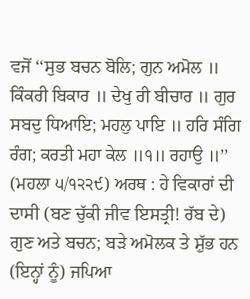ਵਜੋਂ ‘‘ਸੁਭ ਬਚਨ ਬੋਲਿ; ਗੁਨ ਅਮੋਲ ॥ ਕਿੰਕਰੀ ਬਿਕਾਰ ॥ ਦੇਖੁ ਰੀ ਬੀਚਾਰ ॥ ਗੁਰ ਸਬਦੁ ਧਿਆਇ; ਮਹਲੁ ਪਾਇ ॥ ਹਰਿ ਸੰਗਿ ਰੰਗ; ਕਰਤੀ ਮਹਾ ਕੇਲ ॥੧॥ ਰਹਾਉ ॥’’ (ਮਹਲਾ ੫/੧੨੨੯) ਅਰਥ : ਹੇ ਵਿਕਾਰਾਂ ਦੀ ਦਾਸੀ (ਬਣ ਚੁੱਕੀ ਜੀਵ ਇਸਤ੍ਰੀ! ਰੱਬ ਦੇ) ਗੁਣ ਅਤੇ ਬਚਨ; ਬੜੇ ਅਮੋਲਕ ਤੇ ਸ਼ੁੱਭ ਹਨ (ਇਨ੍ਹਾਂ ਨੂੰ) ਜਪਿਆ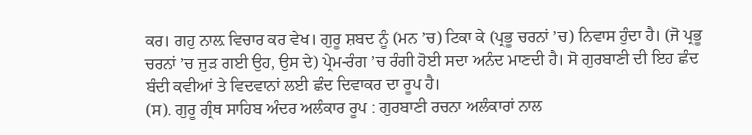ਕਰ। ਗਹੁ ਨਾਲ਼ ਵਿਚਾਰ ਕਰ ਵੇਖ। ਗੁਰੂ ਸ਼ਬਦ ਨੂੰ (ਮਨ ’ਚ) ਟਿਕਾ ਕੇ (ਪ੍ਰਭੂ ਚਰਨਾਂ ’ਚ) ਨਿਵਾਸ ਹੁੰਦਾ ਹੈ। (ਜੋ ਪ੍ਰਭੂ ਚਰਨਾਂ ’ਚ ਜੁੜ ਗਈ ਉਹ, ਉਸ ਦੇ) ਪ੍ਰੇਮ-ਰੰਗ ’ਚ ਰੰਗੀ ਹੋਈ ਸਦਾ ਅਨੰਦ ਮਾਣਦੀ ਹੈ। ਸੋ ਗੁਰਬਾਣੀ ਦੀ ਇਹ ਛੰਦ ਬੰਦੀ ਕਵੀਆਂ ਤੇ ਵਿਦਵਾਨਾਂ ਲਈ ਛੰਦ ਦਿਵਾਕਰ ਦਾ ਰੂਪ ਹੈ।
(ਸ). ਗੁਰੂ ਗ੍ਰੰਥ ਸਾਹਿਬ ਅੰਦਰ ਅਲੰਕਾਰ ਰੂਪ : ਗੁਰਬਾਣੀ ਰਚਨਾ ਅਲੰਕਾਰਾਂ ਨਾਲ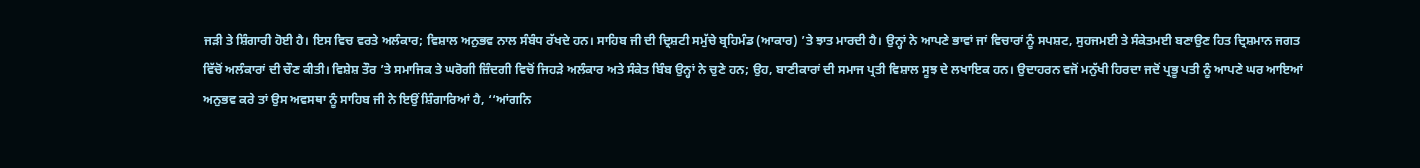ਜੜੀ ਤੇ ਸ਼ਿੰਗਾਰੀ ਹੋਈ ਹੈ। ਇਸ ਵਿਚ ਵਰਤੇ ਅਲੰਕਾਰ; ਵਿਸ਼ਾਲ ਅਨੁਭਵ ਨਾਲ ਸੰਬੰਧ ਰੱਖਦੇ ਹਨ। ਸਾਹਿਬ ਜੀ ਦੀ ਦ੍ਰਿਸ਼ਟੀ ਸਮੁੱਚੇ ਬ੍ਰਹਿਮੰਡ (ਆਕਾਰ) ’ਤੇ ਝਾਤ ਮਾਰਦੀ ਹੈ। ਉਨ੍ਹਾਂ ਨੇ ਆਪਣੇ ਭਾਵਾਂ ਜਾਂ ਵਿਚਾਰਾਂ ਨੂੰ ਸਪਸ਼ਟ, ਸੁਹਜਮਈ ਤੇ ਸੰਕੇਤਮਈ ਬਣਾਉਣ ਹਿਤ ਦ੍ਰਿਸ਼ਮਾਨ ਜਗਤ ਵਿੱਚੋਂ ਅਲੰਕਾਰਾਂ ਦੀ ਚੌਣ ਕੀਤੀ। ਵਿਸ਼ੇਸ਼ ਤੌਰ ’ਤੇ ਸਮਾਜਿਕ ਤੇ ਘਰੋਗੀ ਜ਼ਿੰਦਗੀ ਵਿਚੋਂ ਜਿਹੜੇ ਅਲੰਕਾਰ ਅਤੇ ਸੰਕੇਤ ਬਿੰਬ ਉਨ੍ਹਾਂ ਨੇ ਚੁਣੇ ਹਨ; ਉਹ, ਬਾਣੀਕਾਰਾਂ ਦੀ ਸਮਾਜ ਪ੍ਰਤੀ ਵਿਸ਼ਾਲ ਸੂਝ ਦੇ ਲਖਾਇਕ ਹਨ। ਉਦਾਹਰਨ ਵਜੋਂ ਮਨੁੱਖੀ ਹਿਰਦਾ ਜਦੋਂ ਪ੍ਰਭੂ ਪਤੀ ਨੂੰ ਆਪਣੇ ਘਰ ਆਇਆਂ ਅਨੁਭਵ ਕਰੇ ਤਾਂ ਉਸ ਅਵਸਥਾ ਨੂੰ ਸਾਹਿਬ ਜੀ ਨੇ ਇਉਂ ਸ਼ਿੰਗਾਰਿਆਂ ਹੈ, ‘‘ਆਂਗਨਿ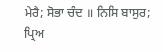ਮੇਰੈ; ਸੋਭਾ ਚੰਦ ॥ ਨਿਸਿ ਬਾਸੁਰ; ਪ੍ਰਿਅ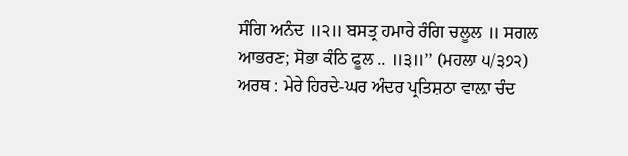ਸੰਗਿ ਅਨੰਦ ॥੨॥ ਬਸਤ੍ਰ ਹਮਾਰੇ ਰੰਗਿ ਚਲੂਲ ॥ ਸਗਲ ਆਭਰਣ; ਸੋਭਾ ਕੰਠਿ ਫੂਲ .. ॥੩॥’’ (ਮਹਲਾ ੫/੩੭੨) ਅਰਥ : ਮੇਰੇ ਹਿਰਦੇ-ਘਰ ਅੰਦਰ ਪ੍ਰਤਿਸ਼ਠਾ ਵਾਲ਼ਾ ਚੰਦ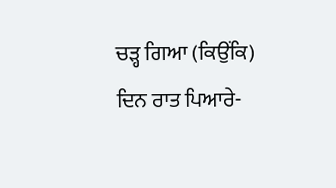ਚੜ੍ਹ ਗਿਆ (ਕਿਉਂਕਿ) ਦਿਨ ਰਾਤ ਪਿਆਰੇ-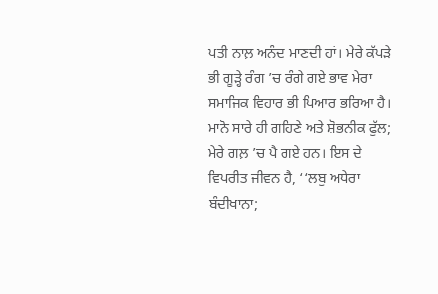ਪਤੀ ਨਾਲ਼ ਅਨੰਦ ਮਾਣਦੀ ਹਾਂ। ਮੇਰੇ ਕੱਪੜੇ ਭੀ ਗੂੜ੍ਹੇ ਰੰਗ ’ਚ ਰੰਗੇ ਗਏ ਭਾਵ ਮੇਰਾ ਸਮਾਜਿਕ ਵਿਹਾਰ ਭੀ ਪਿਆਰ ਭਰਿਆ ਹੈ। ਮਾਨੋ ਸਾਰੇ ਹੀ ਗਹਿਣੇ ਅਤੇ ਸ਼ੋਭਨੀਕ ਫੁੱਲ; ਮੇਰੇ ਗਲ਼ ’ਚ ਪੈ ਗਏ ਹਨ। ਇਸ ਦੇ ਵਿਪਰੀਤ ਜੀਵਨ ਹੈ, ‘‘ਲਬੁ ਅਧੇਰਾ ਬੰਦੀਖਾਨਾ;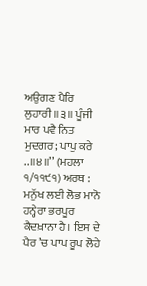ਅਉਗਣ ਪੈਰਿ ਲੁਹਾਰੀ ॥੩॥ ਪੂੰਜੀ ਮਾਰ ਪਵੈ ਨਿਤ ਮੁਦਗਰ; ਪਾਪੁ ਕਰੇ ..॥੪॥’’ (ਮਹਲਾ ੧/੧੧੯੧) ਅਰਥ : ਮਨੁੱਖ ਲਈ ਲੋਭ ਮਾਨੋ ਹਨ੍ਹੇਰਾ ਭਰਪੂਰ ਕੈਦਖ਼ਾਨਾ ਹੈ। ਇਸ ਦੇ ਪੈਰ ’ਚ ਪਾਪ ਰੂਪ ਲੋਹੇ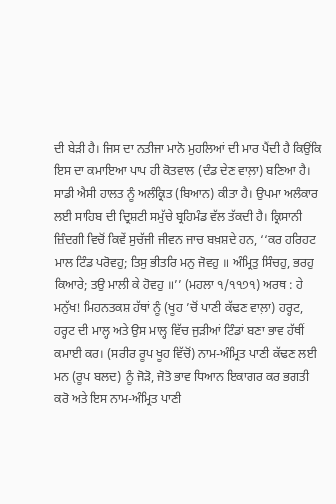ਦੀ ਬੇੜੀ ਹੈ। ਜਿਸ ਦਾ ਨਤੀਜਾ ਮਾਨੋ ਮੁਹਲਿਆਂ ਦੀ ਮਾਰ ਪੈਂਦੀ ਹੈ ਕਿਉਂਕਿ ਇਸ ਦਾ ਕਮਾਇਆ ਪਾਪ ਹੀ ਕੋਤਵਾਲ (ਦੰਡ ਦੇਣ ਵਾਲ਼ਾ) ਬਣਿਆ ਹੈ। ਸਾਡੀ ਐਸੀ ਹਾਲਤ ਨੂੰ ਅਲੰਕ੍ਰਿਤ (ਬਿਆਨ) ਕੀਤਾ ਹੈ। ਉਪਮਾ ਅਲੰਕਾਰ ਲਈ ਸਾਹਿਬ ਦੀ ਦ੍ਰਿਸ਼ਟੀ ਸਮੁੱਚੇ ਬ੍ਰਹਿਮੰਡ ਵੱਲ ਤੱਕਦੀ ਹੈ। ਕ੍ਰਿਸਾਨੀ ਜ਼ਿੰਦਗੀ ਵਿਚੋਂ ਕਿਵੇਂ ਸੁਚੱਜੀ ਜੀਵਨ ਜਾਚ ਬਖ਼ਸ਼ਦੇ ਹਨ, ‘‘ਕਰ ਹਰਿਹਟ ਮਾਲ ਟਿੰਡ ਪਰੋਵਹੁ; ਤਿਸੁ ਭੀਤਰਿ ਮਨੁ ਜੋਵਹੁ ॥ ਅੰਮ੍ਰਿਤੁ ਸਿੰਚਹੁ, ਭਰਹੁ ਕਿਆਰੇ; ਤਉ ਮਾਲੀ ਕੇ ਹੋਵਹੁ ॥’’ (ਮਹਲਾ ੧/੧੧੭੧) ਅਰਥ : ਹੇ ਮਨੁੱਖ! ਮਿਹਨਤਕਸ਼ ਹੱਥਾਂ ਨੂੰ (ਖੂਹ ’ਚੋਂ ਪਾਣੀ ਕੱਢਣ ਵਾਲ਼ਾ) ਹਰ੍ਹਟ, ਹਰ੍ਹਟ ਦੀ ਮਾਲ੍ਹ ਅਤੇ ਉਸ ਮਾਲ੍ਹ ਵਿੱਚ ਜੁੜੀਆਂ ਟਿੰਡਾਂ ਬਣਾ ਭਾਵ ਹੱਥੀਂ ਕਮਾਈ ਕਰ। (ਸਰੀਰ ਰੂਪ ਖੂਹ ਵਿੱਚੋਂ) ਨਾਮ-ਅੰਮ੍ਰਿਤ ਪਾਣੀ ਕੱਢਣ ਲਈ ਮਨ (ਰੂਪ ਬਲਦ) ਨੂੰ ਜੋੜੋ, ਜੋਤੋ ਭਾਵ ਧਿਆਨ ਇਕਾਗਰ ਕਰ ਭਗਤੀ ਕਰੋ ਅਤੇ ਇਸ ਨਾਮ-ਅੰਮ੍ਰਿਤ ਪਾਣੀ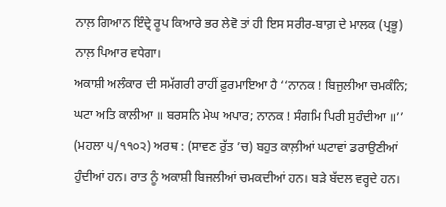ਨਾਲ਼ ਗਿਆਨ ਇੰਦ੍ਰੇ ਰੂਪ ਕਿਆਰੇ ਭਰ ਲੇਵੋ ਤਾਂ ਹੀ ਇਸ ਸਰੀਰ-ਬਾਗ਼ ਦੇ ਮਾਲਕ (ਪ੍ਰਭੂ) ਨਾਲ਼ ਪਿਆਰ ਵਧੇਗਾ।
ਅਕਾਸ਼ੀ ਅਲੰਕਾਰ ਦੀ ਸਮੱਗਰੀ ਰਾਹੀਂ ਫ਼ੁਰਮਾਇਆ ਹੈ ‘‘ਨਾਨਕ ! ਬਿਜੁਲੀਆ ਚਮਕੰਨਿ; ਘਟਾ ਅਤਿ ਕਾਲੀਆ ॥ ਬਰਸਨਿ ਮੇਘ ਅਪਾਰ; ਨਾਨਕ ! ਸੰਗਮਿ ਪਿਰੀ ਸੁਹੰਦੀਆ ॥’’ (ਮਹਲਾ ੫/੧੧੦੨) ਅਰਥ : (ਸਾਵਣ ਰੁੱਤ ’ਚ) ਬਹੁਤ ਕਾਲ਼ੀਆਂ ਘਟਾਵਾਂ ਡਰਾਉਣੀਆਂ ਹੁੰਦੀਆਂ ਹਨ। ਰਾਤ ਨੂੰ ਅਕਾਸ਼ੀ ਬਿਜਲੀਆਂ ਚਮਕਦੀਆਂ ਹਨ। ਬੜੇ ਬੱਦਲ ਵਰ੍ਹਦੇ ਹਨ।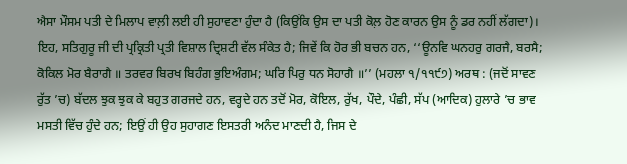ਐਸਾ ਮੌਸਮ ਪਤੀ ਦੇ ਮਿਲਾਪ ਵਾਲ਼ੀ ਲਈ ਹੀ ਸੁਹਾਵਣਾ ਹੁੰਦਾ ਹੈ (ਕਿਉਂਕਿ ਉਸ ਦਾ ਪਤੀ ਕੋਲ਼ ਹੋਣ ਕਾਰਨ ਉਸ ਨੂੰ ਡਰ ਨਹੀਂ ਲੱਗਦਾ)। ਇਹ, ਸਤਿਗੁਰੂ ਜੀ ਦੀ ਪ੍ਰਕ੍ਰਿਤੀ ਪ੍ਰਤੀ ਵਿਸ਼ਾਲ ਦ੍ਰਿਸ਼ਟੀ ਵੱਲ ਸੰਕੇਤ ਹੈ; ਜਿਵੇਂ ਕਿ ਹੋਰ ਭੀ ਬਚਨ ਹਨ, ‘‘ਊਨਵਿ ਘਨਹਰੁ ਗਰਜੈ, ਬਰਸੈ; ਕੋਕਿਲ ਮੋਰ ਬੈਰਾਗੈ ॥ ਤਰਵਰ ਬਿਰਖ ਬਿਹੰਗ ਭੁਇਅੰਗਮ; ਘਰਿ ਪਿਰੁ ਧਨ ਸੋਹਾਗੈ ॥’’ (ਮਹਲਾ ੧/੧੧੯੭) ਅਰਥ : (ਜਦੋਂ ਸਾਵਣ ਰੁੱਤ ’ਚ) ਬੱਦਲ ਝੁਕ ਝੁਕ ਕੇ ਬਹੁਤ ਗਰਜਦੇ ਹਨ, ਵਰ੍ਹਦੇ ਹਨ ਤਦੋਂ ਮੋਰ, ਕੋਇਲ, ਰੁੱਖ, ਪੌਦੇ, ਪੰਛੀ, ਸੱਪ (ਆਦਿਕ) ਹੁਲਾਰੇ ’ਚ ਭਾਵ ਮਸਤੀ ਵਿੱਚ ਹੁੰਦੇ ਹਨ; ਇਉਂ ਹੀ ਉਹ ਸੁਹਾਗਣ ਇਸਤਰੀ ਅਨੰਦ ਮਾਣਦੀ ਹੈ, ਜਿਸ ਦੇ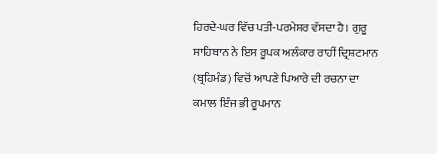ਹਿਰਦੇ-ਘਰ ਵਿੱਚ ਪਤੀ-ਪਰਮੇਸ਼ਰ ਵੱਸਦਾ ਹੈ। ਗੁਰੂ ਸਾਹਿਬਾਨ ਨੇ ਇਸ ਰੂਪਕ ਅਲੰਕਾਰ ਰਾਹੀਂ ਦ੍ਰਿਸ਼ਟਮਾਨ (ਬ੍ਰਹਿਮੰਡ) ਵਿਚੋਂ ਆਪਣੇ ਪਿਆਰੇ ਦੀ ਰਚਨਾ ਦਾ ਕਮਾਲ ਇੰਜ ਭੀ ਰੂਪਮਾਨ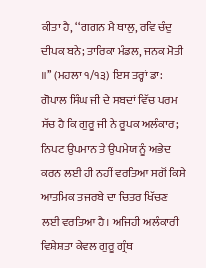ਕੀਤਾ ਹੈ, ‘‘ਗਗਨ ਮੈ ਥਾਲੁ, ਰਵਿ ਚੰਦੁ ਦੀਪਕ ਬਨੇ; ਤਾਰਿਕਾ ਮੰਡਲ, ਜਨਕ ਮੋਤੀ ॥’’ (ਮਹਲਾ ੧/੧੩) ਇਸ ਤਰ੍ਹਾਂ ਡਾ: ਗੋਪਾਲ ਸਿੰਘ ਜੀ ਦੇ ਸਬਦਾਂ ਵਿੱਚ ਪਰਮ ਸੱਚ ਹੈ ਕਿ ਗੁਰੂ ਜੀ ਨੇ ਰੂਪਕ ਅਲੰਕਾਰ; ਨਿਪਟ ਉਪਮਾਨ ਤੇ ਉਪਮੇਯ ਨੂੰ ਅਭੇਦ ਕਰਨ ਲਈ ਹੀ ਨਹੀਂ ਵਰਤਿਆ ਸਗੋਂ ਕਿਸੇ ਆਤਮਿਕ ਤਜਰਬੇ ਦਾ ਚਿਤਰ ਖਿੱਚਣ ਲਈ ਵਰਤਿਆ ਹੈ। ਅਜਿਹੀ ਅਲੰਕਾਰੀ ਵਿਸ਼ੇਸ਼ਤਾ ਕੇਵਲ ਗੁਰੂ ਗ੍ਰੰਥ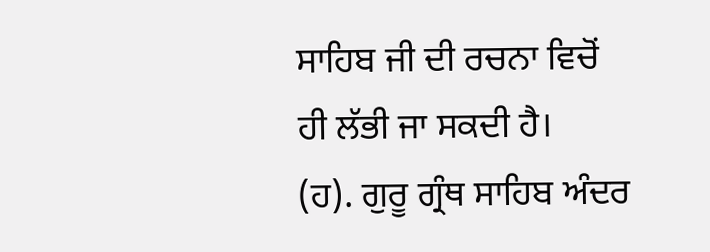ਸਾਹਿਬ ਜੀ ਦੀ ਰਚਨਾ ਵਿਚੋਂ ਹੀ ਲੱਭੀ ਜਾ ਸਕਦੀ ਹੈ।
(ਹ). ਗੁਰੂ ਗ੍ਰੰਥ ਸਾਹਿਬ ਅੰਦਰ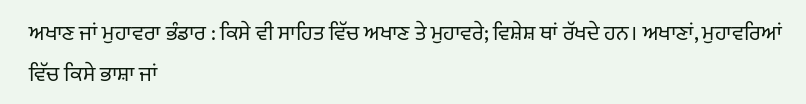ਅਖਾਣ ਜਾਂ ਮੁਹਾਵਰਾ ਭੰਡਾਰ : ਕਿਸੇ ਵੀ ਸਾਹਿਤ ਵਿੱਚ ਅਖਾਣ ਤੇ ਮੁਹਾਵਰੇ; ਵਿਸ਼ੇਸ਼ ਥਾਂ ਰੱਖਦੇ ਹਨ। ਅਖਾਣਾਂ, ਮੁਹਾਵਰਿਆਂ ਵਿੱਚ ਕਿਸੇ ਭਾਸ਼ਾ ਜਾਂ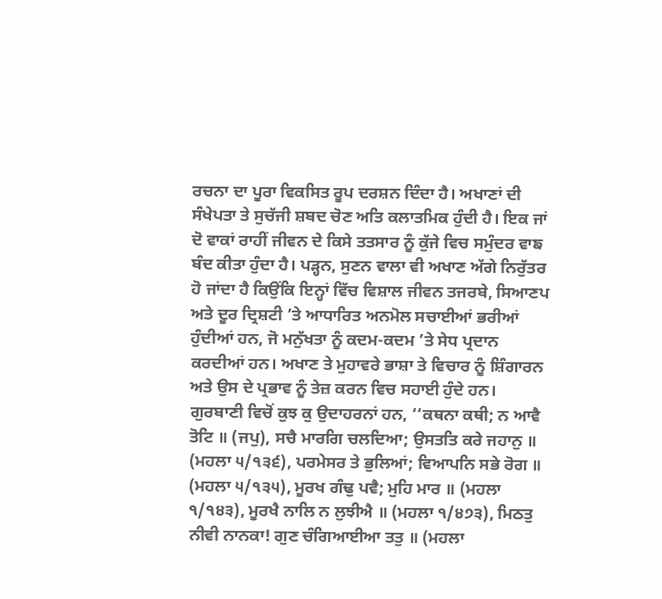ਰਚਨਾ ਦਾ ਪੂਰਾ ਵਿਕਸਿਤ ਰੂਪ ਦਰਸ਼ਨ ਦਿੰਦਾ ਹੈ। ਅਖਾਣਾਂ ਦੀ ਸੰਖੇਪਤਾ ਤੇ ਸੁਚੱਜੀ ਸ਼ਬਦ ਚੋਣ ਅਤਿ ਕਲਾਤਮਿਕ ਹੁੰਦੀ ਹੈ। ਇਕ ਜਾਂ ਦੋ ਵਾਕਾਂ ਰਾਹੀਂ ਜੀਵਨ ਦੇ ਕਿਸੇ ਤਤਸਾਰ ਨੂੰ ਕੁੱਜੇ ਵਿਚ ਸਮੁੰਦਰ ਵਾਙ ਬੰਦ ਕੀਤਾ ਹੁੰਦਾ ਹੈ। ਪੜ੍ਹਨ, ਸੁਣਨ ਵਾਲਾ ਵੀ ਅਖਾਣ ਅੱਗੇ ਨਿਰੁੱਤਰ ਹੋ ਜਾਂਦਾ ਹੈ ਕਿਉਂਕਿ ਇਨ੍ਹਾਂ ਵਿੱਚ ਵਿਸ਼ਾਲ ਜੀਵਨ ਤਜਰਬੇ, ਸਿਆਣਪ ਅਤੇ ਦੂਰ ਦ੍ਰਿਸ਼ਟੀ ’ਤੇ ਆਧਾਰਿਤ ਅਨਮੋਲ ਸਚਾਈਆਂ ਭਰੀਆਂ ਹੁੰਦੀਆਂ ਹਨ, ਜੋ ਮਨੁੱਖਤਾ ਨੂੰ ਕਦਮ-ਕਦਮ ’ਤੇ ਸੇਧ ਪ੍ਰਦਾਨ ਕਰਦੀਆਂ ਹਨ। ਅਖਾਣ ਤੇ ਮੁਹਾਵਰੇ ਭਾਸ਼ਾ ਤੇ ਵਿਚਾਰ ਨੂੰ ਸ਼ਿੰਗਾਰਨ ਅਤੇ ਉਸ ਦੇ ਪ੍ਰਭਾਵ ਨੂੰ ਤੇਜ਼ ਕਰਨ ਵਿਚ ਸਹਾਈ ਹੁੰਦੇ ਹਨ। ਗੁਰਬਾਣੀ ਵਿਚੋਂ ਕੁਝ ਕੁ ਉਦਾਹਰਨਾਂ ਹਨ, ‘‘ਕਥਨਾ ਕਥੀ; ਨ ਆਵੈ ਤੋਟਿ ॥ (ਜਪੁ), ਸਚੈ ਮਾਰਗਿ ਚਲਦਿਆ; ਉਸਤਤਿ ਕਰੇ ਜਹਾਨੁ ॥ (ਮਹਲਾ ੫/੧੩੬), ਪਰਮੇਸਰ ਤੇ ਭੁਲਿਆਂ; ਵਿਆਪਨਿ ਸਭੇ ਰੋਗ ॥ (ਮਹਲਾ ੫/੧੩੫), ਮੂਰਖ ਗੰਢੁ ਪਵੈ; ਮੁਹਿ ਮਾਰ ॥ (ਮਹਲਾ ੧/੧੪੩), ਮੂਰਖੈ ਨਾਲਿ ਨ ਲੁਝੀਐ ॥ (ਮਹਲਾ ੧/੪੭੩), ਮਿਠਤੁ ਨੀਵੀ ਨਾਨਕਾ! ਗੁਣ ਚੰਗਿਆਈਆ ਤਤੁ ॥ (ਮਹਲਾ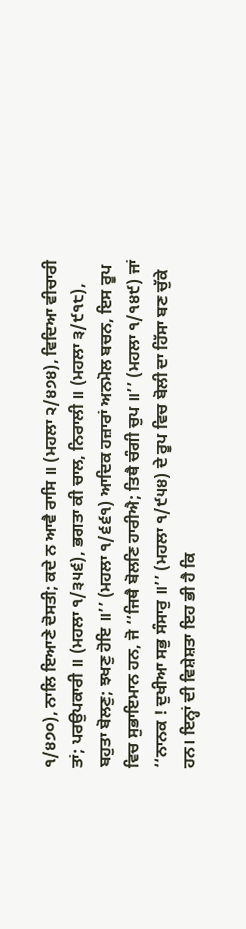੧/੪੭੦), ਨਾਲਿ ਇਆਣੇ ਦੋਸਤੀ; ਕਦੇ ਨ ਆਵੈ ਰਾਸਿ ॥ (ਮਹਲਾ ੨/੪੭੪), ਵਿਦਿਆ ਵੀਚਾਰੀ ਤਾਂ; ਪਰਉਪਕਾਰੀ ॥ (ਮਹਲਾ ੧/੩੫੬), ਭਗਤਾ ਕੀ ਚਾਲ, ਨਿਰਾਲੀ ॥ (ਮਹਲਾ ੩/੯੧੮), ਬਹੁਤਾ ਬੋਲਣੁ; ਝਖਣੁ ਹੋਇ ॥’’ (ਮਹਲਾ ੧/੬੬੧) ਆਦਿਕ ਹਜ਼ਾਰਾਂ ਅਨਮੋਲ ਬਚਨ, ਇਸ ਰੂਪ ਵਿਚ ਸੁਭਾਇਮਾਨ ਹਨ, ਜੋ ‘‘ਜਿਥੈ ਬੋਲਣਿ ਹਾਰੀਐ; ਤਿਥੈ ਚੰਗੀ ਚੁਪ ॥’’ (ਮਹਲਾ ੧/੧੪੯) ਜਾਂ ‘‘ਨਾਨਕ ! ਦੁਖੀਆ ਸਭੁ ਸੰਸਾਰੁ ॥’’ (ਮਹਲਾ ੧/੯੫੪) ਦੇ ਰੂਪ ਵਿਚ ਬੋਲੀ ਦਾ ਹਿੱਸਾ ਬਣ ਚੁੱਕੇ ਹਨ। ਇਨ੍ਹਾਂ ਦੀ ਵਿਸ਼ੇਸ਼ਤਾ ਇਹ ਭੀ ਹੈ ਕਿ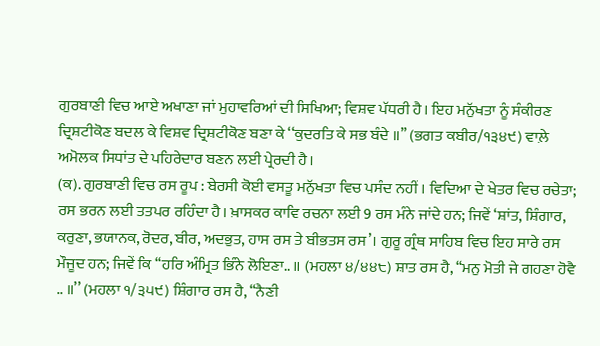ਗੁਰਬਾਣੀ ਵਿਚ ਆਏ ਅਖਾਣਾ ਜਾਂ ਮੁਹਾਵਰਿਆਂ ਦੀ ਸਿਖਿਆ; ਵਿਸ਼ਵ ਪੱਧਰੀ ਹੈ। ਇਹ ਮਨੁੱਖਤਾ ਨੂੰ ਸੰਕੀਰਣ ਦ੍ਰਿਸ਼ਟੀਕੋਣ ਬਦਲ ਕੇ ਵਿਸ਼ਵ ਦ੍ਰਿਸ਼ਟੀਕੋਣ ਬਣਾ ਕੇ ‘‘ਕੁਦਰਤਿ ਕੇ ਸਭ ਬੰਦੇ ॥’’ (ਭਗਤ ਕਬੀਰ/੧੩੪੯) ਵਾਲ਼ੇ ਅਮੋਲਕ ਸਿਧਾਂਤ ਦੇ ਪਹਿਰੇਦਾਰ ਬਣਨ ਲਈ ਪ੍ਰੇਰਦੀ ਹੈ।
(ਕ). ਗੁਰਬਾਣੀ ਵਿਚ ਰਸ ਰੂਪ : ਬੇਰਸੀ ਕੋਈ ਵਸਤੂ ਮਨੁੱਖਤਾ ਵਿਚ ਪਸੰਦ ਨਹੀਂ । ਵਿਦਿਆ ਦੇ ਖੇਤਰ ਵਿਚ ਰਚੇਤਾ; ਰਸ ਭਰਨ ਲਈ ਤਤਪਰ ਰਹਿੰਦਾ ਹੈ। ਖ਼ਾਸਕਰ ਕਾਵਿ ਰਚਨਾ ਲਈ 9 ਰਸ ਮੰਨੇ ਜਾਂਦੇ ਹਨ; ਜਿਵੇਂ ‘ਸ਼ਾਂਤ, ਸ਼ਿੰਗਾਰ, ਕਰੁਣਾ, ਭਯਾਨਕ, ਰੋਦਰ, ਬੀਰ, ਅਦਭੁਤ, ਹਾਸ ਰਸ ਤੇ ਬੀਭਤਸ ਰਸ’। ਗੁਰੂ ਗ੍ਰੰਥ ਸਾਹਿਬ ਵਿਚ ਇਹ ਸਾਰੇ ਰਸ ਮੌਜੂਦ ਹਨ; ਜਿਵੇਂ ਕਿ ‘‘ਹਰਿ ਅੰਮ੍ਰਿਤ ਭਿੰਨੇ ਲੋਇਣਾ.. ॥ (ਮਹਲਾ ੪/੪੪੮) ਸ਼ਾਤ ਰਸ ਹੈ, ‘‘ਮਨੁ ਮੋਤੀ ਜੇ ਗਹਣਾ ਹੋਵੈ .. ॥’’ (ਮਹਲਾ ੧/੩੫੯) ਸ਼ਿੰਗਾਰ ਰਸ ਹੈ, ‘‘ਨੈਣੀ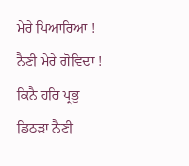ਮੇਰੇ ਪਿਆਰਿਆ ! ਨੈਣੀ ਮੇਰੇ ਗੋਵਿਦਾ ! ਕਿਨੈ ਹਰਿ ਪ੍ਰਭੁ ਡਿਠੜਾ ਨੈਣੀ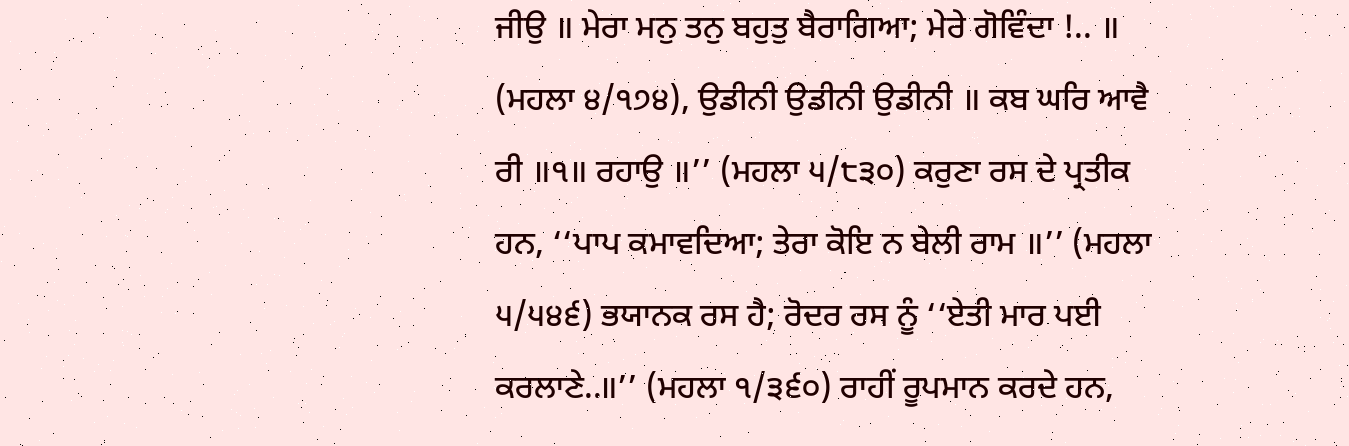ਜੀਉ ॥ ਮੇਰਾ ਮਨੁ ਤਨੁ ਬਹੁਤੁ ਬੈਰਾਗਿਆ; ਮੇਰੇ ਗੋਵਿੰਦਾ !.. ॥ (ਮਹਲਾ ੪/੧੭੪), ਉਡੀਨੀ ਉਡੀਨੀ ਉਡੀਨੀ ॥ ਕਬ ਘਰਿ ਆਵੈ ਰੀ ॥੧॥ ਰਹਾਉ ॥’’ (ਮਹਲਾ ੫/੮੩੦) ਕਰੁਣਾ ਰਸ ਦੇ ਪ੍ਰਤੀਕ ਹਨ, ‘‘ਪਾਪ ਕਮਾਵਦਿਆ; ਤੇਰਾ ਕੋਇ ਨ ਬੇਲੀ ਰਾਮ ॥’’ (ਮਹਲਾ ੫/੫੪੬) ਭਯਾਨਕ ਰਸ ਹੈ; ਰੋਦਰ ਰਸ ਨੂੰ ‘‘ਏਤੀ ਮਾਰ ਪਈ ਕਰਲਾਣੇ..॥’’ (ਮਹਲਾ ੧/੩੬੦) ਰਾਹੀਂ ਰੂਪਮਾਨ ਕਰਦੇ ਹਨ,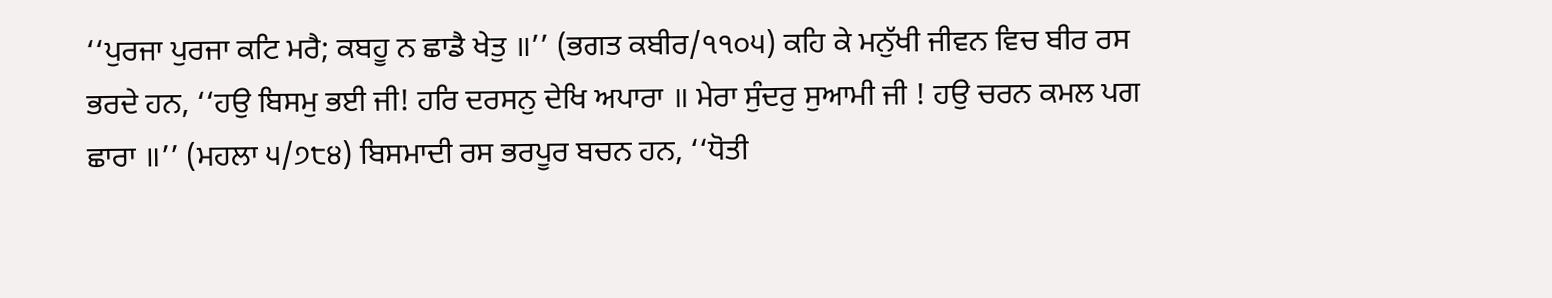‘‘ਪੁਰਜਾ ਪੁਰਜਾ ਕਟਿ ਮਰੈ; ਕਬਹੂ ਨ ਛਾਡੈ ਖੇਤੁ ॥’’ (ਭਗਤ ਕਬੀਰ/੧੧੦੫) ਕਹਿ ਕੇ ਮਨੁੱਖੀ ਜੀਵਨ ਵਿਚ ਬੀਰ ਰਸ ਭਰਦੇ ਹਨ, ‘‘ਹਉ ਬਿਸਮੁ ਭਈ ਜੀ! ਹਰਿ ਦਰਸਨੁ ਦੇਖਿ ਅਪਾਰਾ ॥ ਮੇਰਾ ਸੁੰਦਰੁ ਸੁਆਮੀ ਜੀ ! ਹਉ ਚਰਨ ਕਮਲ ਪਗ ਛਾਰਾ ॥’’ (ਮਹਲਾ ੫/੭੮੪) ਬਿਸਮਾਦੀ ਰਸ ਭਰਪੂਰ ਬਚਨ ਹਨ, ‘‘ਧੋਤੀ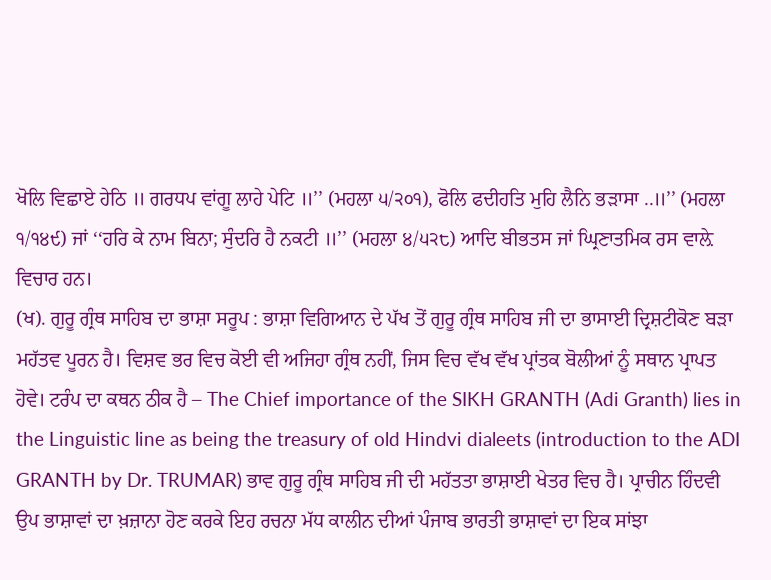ਖੋਲਿ ਵਿਛਾਏ ਹੇਠਿ ॥ ਗਰਧਪ ਵਾਂਗੂ ਲਾਹੇ ਪੇਟਿ ॥’’ (ਮਹਲਾ ੫/੨੦੧), ਫੋਲਿ ਫਦੀਹਤਿ ਮੁਹਿ ਲੈਨਿ ਭੜਾਸਾ ..॥’’ (ਮਹਲਾ ੧/੧੪੯) ਜਾਂ ‘‘ਹਰਿ ਕੇ ਨਾਮ ਬਿਨਾ; ਸੁੰਦਰਿ ਹੈ ਨਕਟੀ ॥’’ (ਮਹਲਾ ੪/੫੨੮) ਆਦਿ ਬੀਭਤਸ ਜਾਂ ਘ੍ਰਿਣਾਤਮਿਕ ਰਸ ਵਾਲ਼ੇ ਵਿਚਾਰ ਹਨ।
(ਖ). ਗੁਰੂ ਗ੍ਰੰਥ ਸਾਹਿਬ ਦਾ ਭਾਸ਼ਾ ਸਰੂਪ : ਭਾਸ਼ਾ ਵਿਗਿਆਨ ਦੇ ਪੱਖ ਤੋਂ ਗੁਰੂ ਗ੍ਰੰਥ ਸਾਹਿਬ ਜੀ ਦਾ ਭਾਸਾਈ ਦ੍ਰਿਸ਼ਟੀਕੋਣ ਬੜਾ ਮਹੱਤਵ ਪੂਰਨ ਹੈ। ਵਿਸ਼ਵ ਭਰ ਵਿਚ ਕੋਈ ਵੀ ਅਜਿਹਾ ਗ੍ਰੰਥ ਨਹੀਂ, ਜਿਸ ਵਿਚ ਵੱਖ ਵੱਖ ਪ੍ਰਾਂਤਕ ਬੋਲੀਆਂ ਨੂੰ ਸਥਾਨ ਪ੍ਰਾਪਤ ਹੋਵੇ। ਟਰੰਪ ਦਾ ਕਥਨ ਠੀਕ ਹੈ – The Chief importance of the SIKH GRANTH (Adi Granth) lies in the Linguistic line as being the treasury of old Hindvi dialeets (introduction to the ADI GRANTH by Dr. TRUMAR) ਭਾਵ ਗੁਰੂ ਗ੍ਰੰਥ ਸਾਹਿਬ ਜੀ ਦੀ ਮਹੱਤਤਾ ਭਾਸ਼ਾਈ ਖੇਤਰ ਵਿਚ ਹੈ। ਪ੍ਰਾਚੀਨ ਹਿੰਦਵੀ ਉਪ ਭਾਸ਼ਾਵਾਂ ਦਾ ਖ਼ਜ਼ਾਨਾ ਹੋਣ ਕਰਕੇ ਇਹ ਰਚਨਾ ਮੱਧ ਕਾਲੀਨ ਦੀਆਂ ਪੰਜਾਬ ਭਾਰਤੀ ਭਾਸ਼ਾਵਾਂ ਦਾ ਇਕ ਸਾਂਝਾ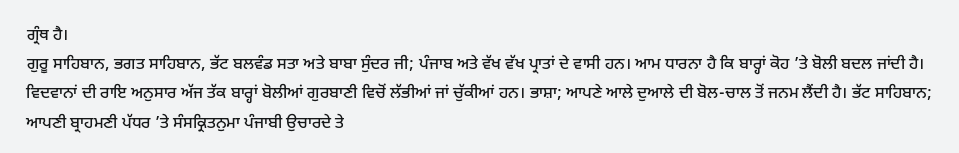ਗ੍ਰੰਥ ਹੈ।
ਗੁਰੂ ਸਾਹਿਬਾਨ, ਭਗਤ ਸਾਹਿਬਾਨ, ਭੱਟ ਬਲਵੰਡ ਸਤਾ ਅਤੇ ਬਾਬਾ ਸੁੰਦਰ ਜੀ; ਪੰਜਾਬ ਅਤੇ ਵੱਖ ਵੱਖ ਪ੍ਰਾਤਾਂ ਦੇ ਵਾਸੀ ਹਨ। ਆਮ ਧਾਰਨਾ ਹੈ ਕਿ ਬਾਰ੍ਹਾਂ ਕੋਹ ’ਤੇ ਬੋਲੀ ਬਦਲ ਜਾਂਦੀ ਹੈ। ਵਿਦਵਾਨਾਂ ਦੀ ਰਾਇ ਅਨੁਸਾਰ ਅੱਜ ਤੱਕ ਬਾਰ੍ਹਾਂ ਬੋਲੀਆਂ ਗੁਰਬਾਣੀ ਵਿਚੋਂ ਲੱਭੀਆਂ ਜਾਂ ਚੁੱਕੀਆਂ ਹਨ। ਭਾਸ਼ਾ; ਆਪਣੇ ਆਲੇ ਦੁਆਲੇ ਦੀ ਬੋਲ-ਚਾਲ ਤੋਂ ਜਨਮ ਲੈਂਦੀ ਹੈ। ਭੱਟ ਸਾਹਿਬਾਨ; ਆਪਣੀ ਬ੍ਰਾਹਮਣੀ ਪੱਧਰ ’ਤੇ ਸੰਸਕ੍ਰਿਤਨੁਮਾ ਪੰਜਾਬੀ ਉਚਾਰਦੇ ਤੇ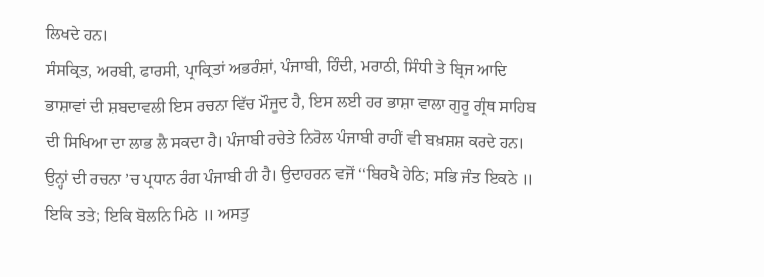ਲਿਖਦੇ ਹਨ।
ਸੰਸਕ੍ਰਿਤ, ਅਰਬੀ, ਫਾਰਸੀ, ਪ੍ਰਾਕ੍ਰਿਤਾਂ ਅਭਰੰਸ਼ਾਂ, ਪੰਜਾਬੀ, ਹਿੰਦੀ, ਮਰਾਠੀ, ਸਿੰਧੀ ਤੇ ਬ੍ਰਿਜ ਆਦਿ ਭਾਸ਼ਾਵਾਂ ਦੀ ਸ਼ਬਦਾਵਲੀ ਇਸ ਰਚਨਾ ਵਿੱਚ ਮੌਜੂਦ ਹੈ, ਇਸ ਲਈ ਹਰ ਭਾਸ਼ਾ ਵਾਲਾ ਗੁਰੂ ਗ੍ਰੰਥ ਸਾਹਿਬ ਦੀ ਸਿਖਿਆ ਦਾ ਲਾਭ ਲੈ ਸਕਦਾ ਹੈ। ਪੰਜਾਬੀ ਰਚੇਤੇ ਨਿਰੋਲ ਪੰਜਾਬੀ ਰਾਹੀਂ ਵੀ ਬਖ਼ਸ਼ਸ਼ ਕਰਦੇ ਹਨ। ਉਨ੍ਹਾਂ ਦੀ ਰਚਨਾ ’ਚ ਪ੍ਰਧਾਨ ਰੰਗ ਪੰਜਾਬੀ ਹੀ ਹੈ। ਉਦਾਹਰਨ ਵਜੋਂ ‘‘ਬਿਰਖੈ ਹੇਠਿ; ਸਭਿ ਜੰਤ ਇਕਠੇ ॥ ਇਕਿ ਤਤੇ; ਇਕਿ ਬੋਲਨਿ ਮਿਠੇ ॥ ਅਸਤੁ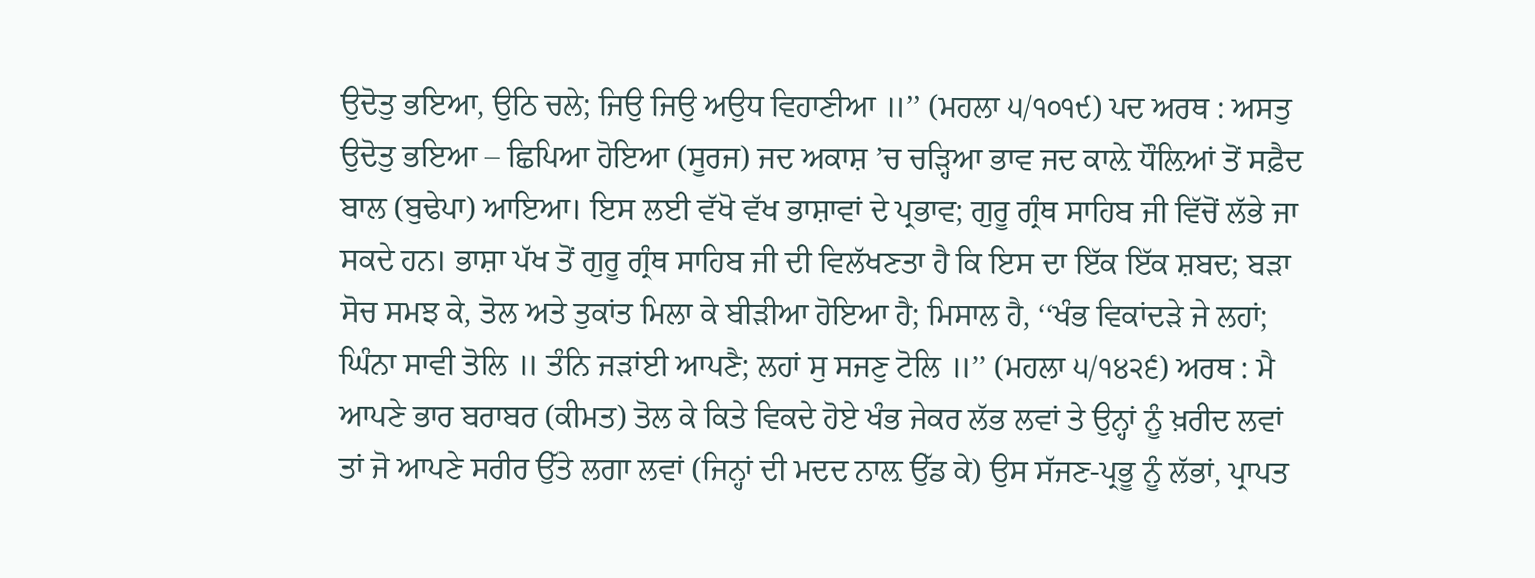ਉਦੋਤੁ ਭਇਆ, ਉਠਿ ਚਲੇ; ਜਿਉ ਜਿਉ ਅਉਧ ਵਿਹਾਣੀਆ ॥’’ (ਮਹਲਾ ੫/੧੦੧੯) ਪਦ ਅਰਥ : ਅਸਤੁ ਉਦੋਤੁ ਭਇਆ – ਛਿਪਿਆ ਹੋਇਆ (ਸੂਰਜ) ਜਦ ਅਕਾਸ਼ ’ਚ ਚੜ੍ਹਿਆ ਭਾਵ ਜਦ ਕਾਲ਼ੇ ਧੌਲ਼ਿਆਂ ਤੋਂ ਸਫ਼ੈਦ ਬਾਲ (ਬੁਢੇਪਾ) ਆਇਆ। ਇਸ ਲਈ ਵੱਖੋ ਵੱਖ ਭਾਸ਼ਾਵਾਂ ਦੇ ਪ੍ਰਭਾਵ; ਗੁਰੂ ਗ੍ਰੰਥ ਸਾਹਿਬ ਜੀ ਵਿੱਚੋਂ ਲੱਭੇ ਜਾ ਸਕਦੇ ਹਨ। ਭਾਸ਼ਾ ਪੱਖ ਤੋਂ ਗੁਰੂ ਗ੍ਰੰਥ ਸਾਹਿਬ ਜੀ ਦੀ ਵਿਲੱਖਣਤਾ ਹੈ ਕਿ ਇਸ ਦਾ ਇੱਕ ਇੱਕ ਸ਼ਬਦ; ਬੜਾ ਸੋਚ ਸਮਝ ਕੇ, ਤੋਲ ਅਤੇ ਤੁਕਾਂਤ ਮਿਲਾ ਕੇ ਬੀੜੀਆ ਹੋਇਆ ਹੈ; ਮਿਸਾਲ ਹੈ, ‘‘ਖੰਭ ਵਿਕਾਂਦੜੇ ਜੇ ਲਹਾਂ; ਘਿੰਨਾ ਸਾਵੀ ਤੋਲਿ ॥ ਤੰਨਿ ਜੜਾਂਈ ਆਪਣੈ; ਲਹਾਂ ਸੁ ਸਜਣੁ ਟੋਲਿ ॥’’ (ਮਹਲਾ ੫/੧੪੨੬) ਅਰਥ : ਮੈ ਆਪਣੇ ਭਾਰ ਬਰਾਬਰ (ਕੀਮਤ) ਤੋਲ ਕੇ ਕਿਤੇ ਵਿਕਦੇ ਹੋਏ ਖੰਭ ਜੇਕਰ ਲੱਭ ਲਵਾਂ ਤੇ ਉਨ੍ਹਾਂ ਨੂੰ ਖ਼ਰੀਦ ਲਵਾਂ ਤਾਂ ਜੋ ਆਪਣੇ ਸਰੀਰ ਉੱਤੇ ਲਗਾ ਲਵਾਂ (ਜਿਨ੍ਹਾਂ ਦੀ ਮਦਦ ਨਾਲ਼ ਉੱਡ ਕੇ) ਉਸ ਸੱਜਣ-ਪ੍ਰਭੂ ਨੂੰ ਲੱਭਾਂ, ਪ੍ਰਾਪਤ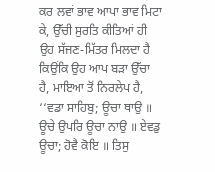ਕਰ ਲਵਾਂ ਭਾਵ ਆਪਾ ਭਾਵ ਮਿਟਾ ਕੇ, ਉੱਚੀ ਸੁਰਤਿ ਕੀਤਿਆਂ ਹੀ ਉਹ ਸੱਜਣ-ਮਿੱਤਰ ਮਿਲਦਾ ਹੈ ਕਿਉਂਕਿ ਉਹ ਆਪ ਬੜਾ ਉੱਚਾ ਹੈ, ਮਾਇਆ ਤੋਂ ਨਿਰਲੇਪ ਹੈ, ‘‘ਵਡਾ ਸਾਹਿਬੁ; ਊਚਾ ਥਾਉ ॥ ਊਚੇ ਉਪਰਿ ਊਚਾ ਨਾਉ ॥ ਏਵਡੁ ਊਚਾ; ਹੋਵੈ ਕੋਇ ॥ ਤਿਸੁ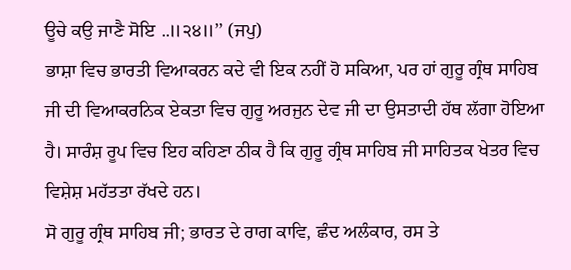ਊਚੇ ਕਉ ਜਾਣੈ ਸੋਇ ..॥੨੪॥’’ (ਜਪੁ)
ਭਾਸ਼ਾ ਵਿਚ ਭਾਰਤੀ ਵਿਆਕਰਨ ਕਦੇ ਵੀ ਇਕ ਨਹੀਂ ਹੋ ਸਕਿਆ, ਪਰ ਹਾਂ ਗੁਰੂ ਗ੍ਰੰਥ ਸਾਹਿਬ ਜੀ ਦੀ ਵਿਆਕਰਨਿਕ ਏਕਤਾ ਵਿਚ ਗੁਰੂ ਅਰਜੁਨ ਦੇਵ ਜੀ ਦਾ ਉਸਤਾਦੀ ਹੱਥ ਲੱਗਾ ਹੋਇਆ ਹੈ। ਸਾਰੰਸ਼ ਰੂਪ ਵਿਚ ਇਹ ਕਹਿਣਾ ਠੀਕ ਹੈ ਕਿ ਗੁਰੂ ਗ੍ਰੰਥ ਸਾਹਿਬ ਜੀ ਸਾਹਿਤਕ ਖੇਤਰ ਵਿਚ ਵਿਸ਼ੇਸ਼ ਮਹੱਤਤਾ ਰੱਖਦੇ ਹਨ।
ਸੋ ਗੁਰੂ ਗ੍ਰੰਥ ਸਾਹਿਬ ਜੀ; ਭਾਰਤ ਦੇ ਰਾਗ ਕਾਵਿ, ਛੰਦ ਅਲੰਕਾਰ, ਰਸ ਤੇ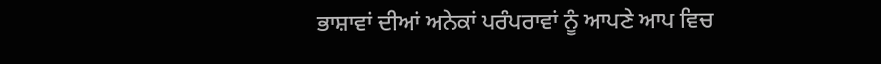ਭਾਸ਼ਾਵਾਂ ਦੀਆਂ ਅਨੇਕਾਂ ਪਰੰਪਰਾਵਾਂ ਨੂੰ ਆਪਣੇ ਆਪ ਵਿਚ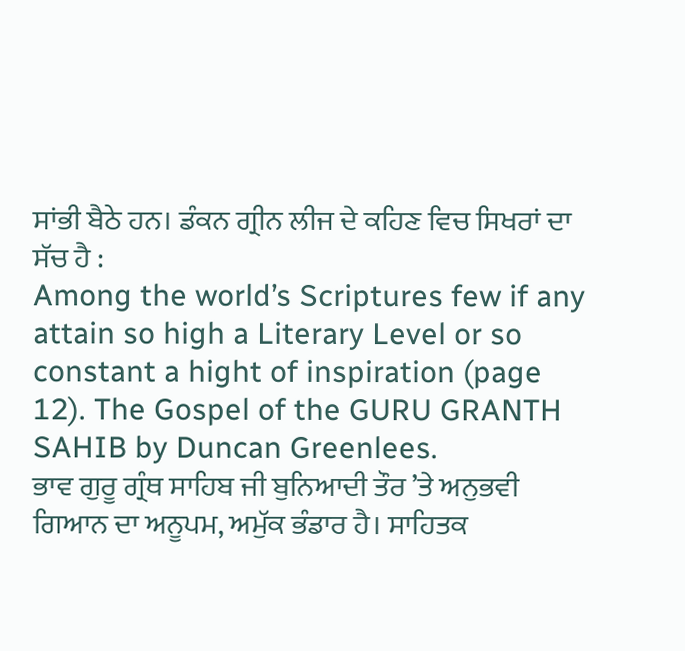ਸਾਂਭੀ ਬੈਠੇ ਹਨ। ਡੰਕਨ ਗ੍ਰੀਨ ਲੀਜ ਦੇ ਕਹਿਣ ਵਿਚ ਸਿਖਰਾਂ ਦਾ ਸੱਚ ਹੈ :
Among the world’s Scriptures few if any attain so high a Literary Level or so constant a hight of inspiration (page 12). The Gospel of the GURU GRANTH SAHIB by Duncan Greenlees.
ਭਾਵ ਗੁਰੂ ਗ੍ਰੰਥ ਸਾਹਿਬ ਜੀ ਬੁਨਿਆਦੀ ਤੌਰ ’ਤੇ ਅਨੁਭਵੀ ਗਿਆਨ ਦਾ ਅਨੂਪਮ, ਅਮੁੱਕ ਭੰਡਾਰ ਹੈ। ਸਾਹਿਤਕ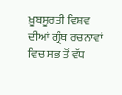ਖ਼ੂਬਸੂਰਤੀ ਵਿਸ਼ਵ ਦੀਆਂ ਗ੍ਰੰਥ ਰਚਨਾਵਾਂ ਵਿਚ ਸਭ ਤੋਂ ਵੱਧ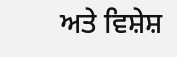ਅਤੇ ਵਿਸ਼ੇਸ਼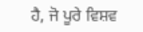ਹੈ, ਜੋ ਪੂਰੇ ਵਿਸ਼ਵ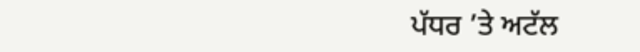ਪੱਧਰ ’ਤੇ ਅਟੱਲ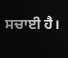ਸਚਾਈ ਹੈ।